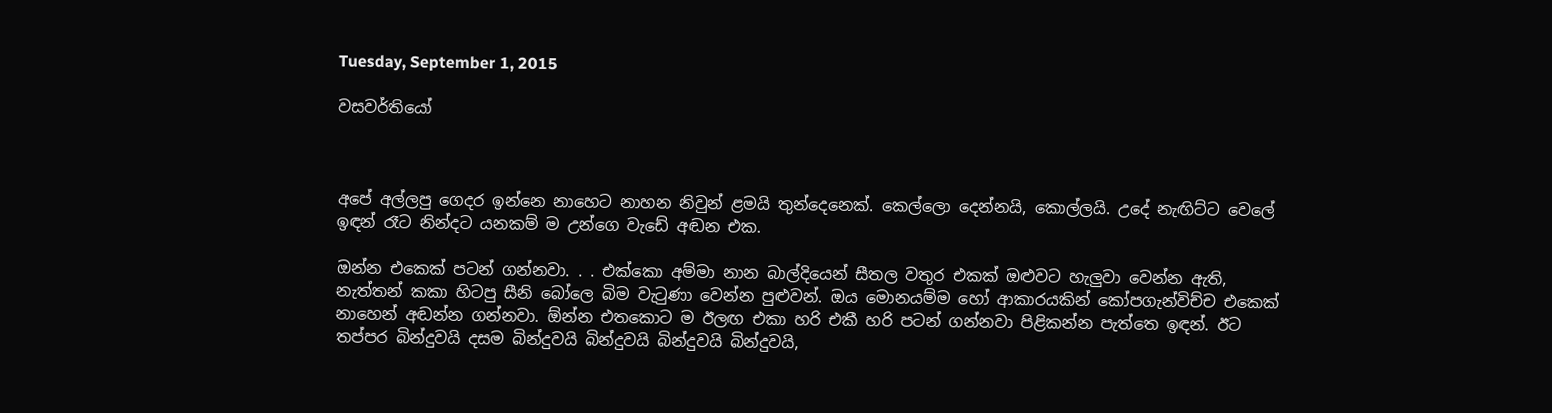Tuesday, September 1, 2015

වසවර්තියෝ



අපේ අල්ලපු ගෙදර ඉන්නෙ නාහෙට නාහන නිවුන් ළමයි තුන්දෙනෙක්. කෙල්ලො දෙන්නයි, කොල්ලයි. උදේ නැඟිට්ට වෙලේ ඉඳන් රෑට නින්දට යනකම් ම උන්ගෙ වැඩේ අඬන එක.

ඔන්න එකෙක් පටන් ගන්නවා. . . එක්කො අම්මා නාන බාල්දියෙන් සීතල වතුර එකක් ඔළුවට හැලුවා වෙන්න ඇති, නැත්තන් කකා හිටපු සීනි බෝලෙ බිම වැටුණා වෙන්න පුළුවන්. ඔය මොනයම්ම හෝ ආකාරයකින් කෝපගැන්විච්ච එකෙක් නාහෙන් අඬන්න ගන්නවා. ඕන්න එතකොට ම ඊලඟ එකා හරි එකී හරි පටන් ගන්නවා පිළිකන්න පැත්තෙ ඉඳන්. ඊට තප්පර බින්දුවයි දසම බින්දුවයි බින්දුවයි බින්දුවයි බින්දුවයි,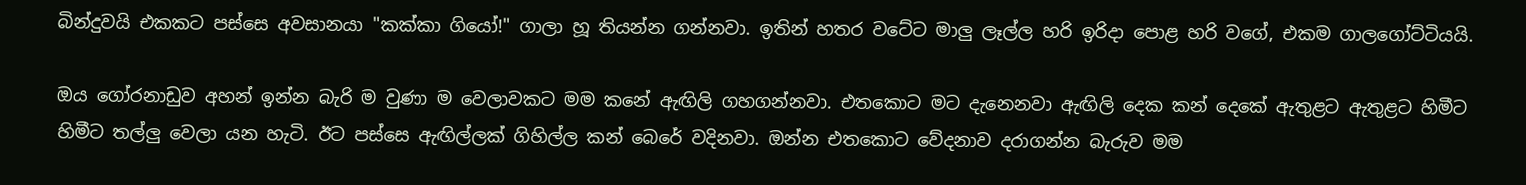බින්දුවයි එකකට පස්සෙ අවසානයා "කක්කා ගියෝ!" ගාලා හූ තියන්න ගන්නවා. ඉතින් හතර වටේට මාලු ලෑල්ල හරි ඉරිදා පොළ හරි වගේ, එකම ගාලගෝට්ටියයි.

ඔය ගෝරනාඩුව අහන් ඉන්න බැරි ම වුණා ම වෙලාවකට මම කනේ ඇඟිලි ගහගන්නවා. එතකොට මට දැනෙනවා ඇඟිලි දෙක කන් දෙකේ ඇතුළට ඇතුළට හිමීට හිමීට තල්ලු වෙලා යන හැටි. ඊට පස්සෙ ඇඟිල්ලක් ගිහිල්ල කන් බෙරේ වදිනවා. ඔන්න එතකොට වේදනාව දරාගන්න බැරුව මම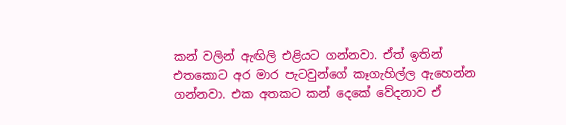කන් වලින් ඇඟිලි එළියට ගන්නවා. ඒත් ඉතින් එතකොට අර මාර පැටවුන්ගේ කෑගැහිල්ල ඇහෙන්න ගන්නවා. එක අතකට කන් දෙකේ වේදනාව ඒ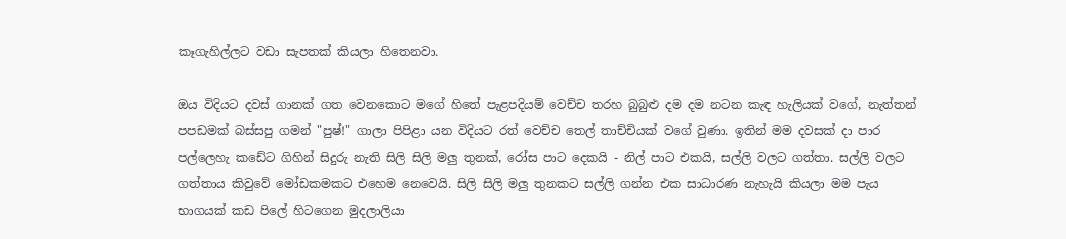කෑගැහිල්ලට වඩා සැපතක් කියලා හිතෙනවා.

ඔය විදියට දවස් ගානක් ගත වෙනකොට මගේ හිතේ පැළපදියම් වෙච්ච තරහ බුබුළු දම දම නටන කැඳ හැලියක් වගේ, නැත්තන් පපඩමක් බස්සපු ගමන් "පුෂ්!" ගාලා පිපිළා යන විදියට රත් වෙච්ච තෙල් තාච්චියක් වගේ වුණා. ඉතින් මම දවසක් දා පාර පල්ලෙහැ කඩේට ගිහින් සිදුරු නැති සිලි සිලි මලු තුනක්, රෝස පාට දෙකයි - නිල් පාට එකයි, සල්ලි වලට ගත්තා. සල්ලි වලට ගත්තාය කිවුවේ මෝඩකමකට එහෙම නෙවෙයි. සිලි සිලි මලු තුනකට සල්ලි ගන්න එක සාධාරණ නැහැයි කියලා මම පැය භාගයක් කඩ පිලේ හිටගෙන මුදලාලියා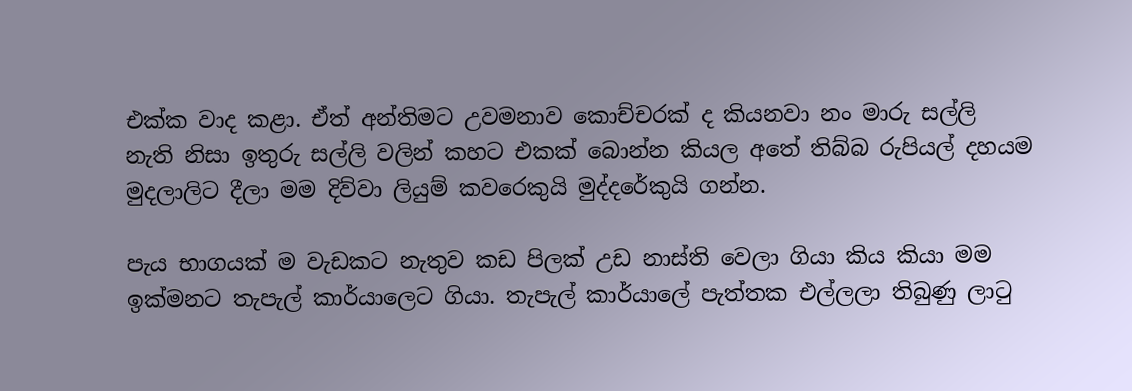එක්ක වාද කළා. ඒත් අන්තිමට උවමනාව කොච්චරක් ද කියනවා නං මාරු සල්ලි නැති නිසා ඉතුරු සල්ලි වලින් කහට එකක් බොන්න කියල අතේ තිබ්බ රුපියල් දහයම මුදලාලිට දීලා මම දිව්වා ලියුම් කවරෙකුයි මුද්දරේකුයි ගන්න.

පැය භාගයක් ම වැඩකට නැතුව කඩ පිලක් උඩ නාස්ති වෙලා ගියා කිය කියා මම ඉක්මනට තැපැල් කාර්යාලෙට ගියා. තැපැල් කාර්යාලේ පැත්තක එල්ලලා තිබුණු ලාටු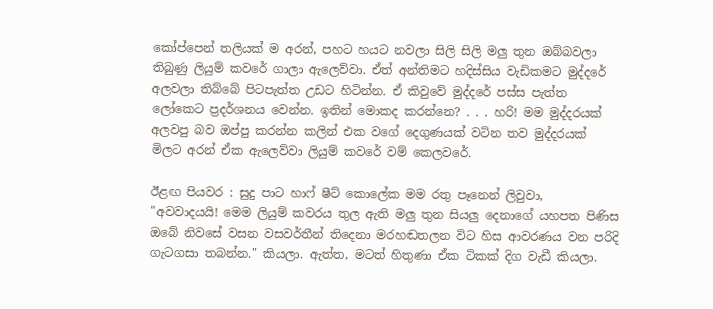කෝප්පෙන් තලියක් ම අරන්, පහට හයට නවලා සිලි සිලි මලු තුන ඔබ්බවලා තිබුණු ලියුම් කවරේ ගාලා ඇලෙව්වා. ඒත් අන්තිමට හදිස්සිය වැඩිකමට මුද්දරේ අලවලා තිබ්බේ පිටපැත්ත උඩට හිටින්න. ඒ කිවුවේ මුද්දරේ පස්ස පැත්ත ලෝකෙට ප්‍රදර්ශනය වෙන්න. ඉතින් මොකද කරන්නෙ? . . . හරි! මම මුද්දරයක් අලවපු බව ඔප්පු කරන්න කලින් එක වගේ දෙගුණයක් වටින තව මුද්දරයක් මිලට අරන් ඒක ඇලෙව්වා ලියුම් කවරේ වම් කෙලවරේ.

ඊළඟ පියවර : සුදු පාට හාෆ් ෂීට් කොලේක මම රතු පෑනෙන් ලිවුවා,
"අවවාදයයි! මෙම ලියුම් කවරය තුල ඇති මලු තුන සියලු දෙනාගේ යහපත පිණිස ඔබේ නිවසේ වසන වසවර්තීන් තිදෙනා මරහඬතලන විට හිස ආවරණය වන පරිදි ගැටගසා තබන්න." කියලා. ඇත්ත, මටත් හිතුණා ඒක ටිකක් දිග වැඩී කියලා.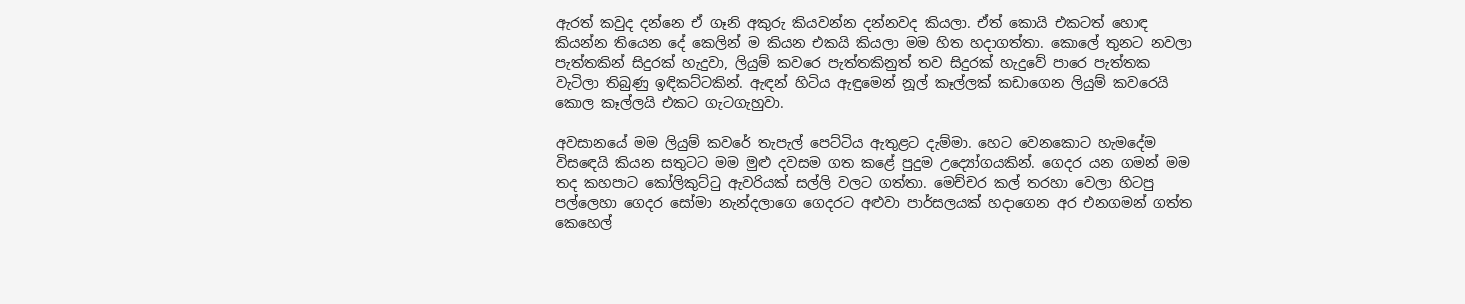ඇරත් කවුද දන්නෙ ඒ ගෑනි අකුරු කියවන්න දන්නවද කියලා. ඒත් කොයි එකටත් හොඳ කියන්න තියෙන දේ කෙලින් ම කියන එකයි කියලා මම හිත හදාගත්තා. කොලේ තුනට නවලා පැත්තකින් සිදුරක් හැදුවා, ලියුම් කවරෙ පැත්තකිනුත් තව සිදුරක් හැදුවේ පාරෙ පැත්තක වැටිලා තිබුණු ඉඳිකට්ටකින්. ඇඳන් හිටිය ඇඳුමෙන් නූල් කෑල්ලක් කඩාගෙන ලියුම් කවරෙයි කොල කෑල්ලයි එකට ගැටගැහුවා.

අවසානයේ මම ලියුම් කවරේ තැපැල් පෙට්ටිය ඇතුළට දැම්මා. හෙට වෙනකොට හැමදේම විසඳෙයි කියන සතුටට මම මුළු දවසම ගත කළේ පුදුම උද්‍යෝගයකින්. ගෙදර යන ගමන් මම තද කහපාට කෝලිකුට්ටු ඇවරියක් සල්ලි වලට ගත්තා. මෙච්චර කල් තරහා වෙලා හිටපු පල්ලෙහා ගෙදර සෝමා නැන්දලාගෙ ගෙදරට අළුවා පාර්සලයක් හදාගෙන අර එනගමන් ගත්ත කෙහෙල්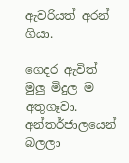ඇවරියත් අරන් ගියා.

ගෙදර ඇවිත් මුලු මිදුල ම අතුගෑවා. අන්තර්ජාලයෙන් බලලා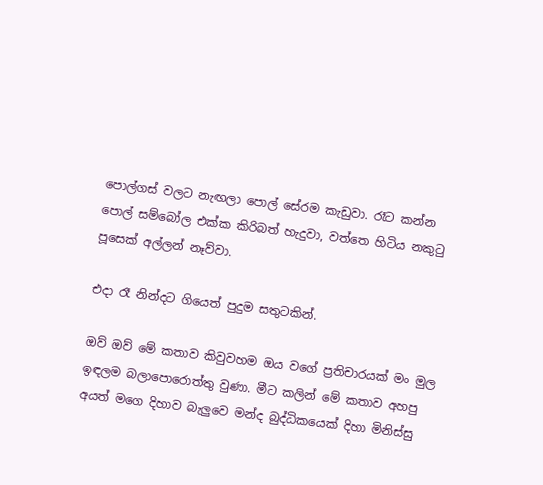පොල්ගස් වලට නැඟලා පොල් සේරම කැඩුවා. රෑට කන්න පොල් සම්බෝල එක්ක කිරිබත් හැදුවා, වත්තෙ හිටිය නකුටු පූසෙක් අල්ලන් නෑව්වා.

එදා රෑ නින්දට ගියෙත් පුදුම සතුටකින්.

ඔව් ඔව් මේ කතාව කිවුවහම ඔය වගේ ප්‍රතිචාරයක් මං මුල ඉඳලම බලාපොරොත්තු වුණා. මීට කලින් මේ කතාව අහපු අයත් මගෙ දිහාව බැලුවෙ මන්ද බුද්ධිකයෙක් දිහා මිනිස්සු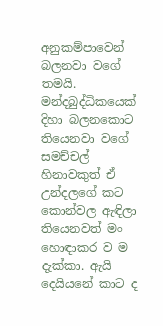අනුකම්පාවෙන් බලනවා වගේ තමයි. මන්දබුද්ධිකයෙක් දිහා බලනකොට තියෙනවා වගේ සමච්චල් හිනාවකුත් ඒ උන්දලගේ කට කොන්වල ඇඳිලා තියෙනවත් මං හොඳාකර ව ම දැක්කා. ඇයි දෙයියනේ කාට ද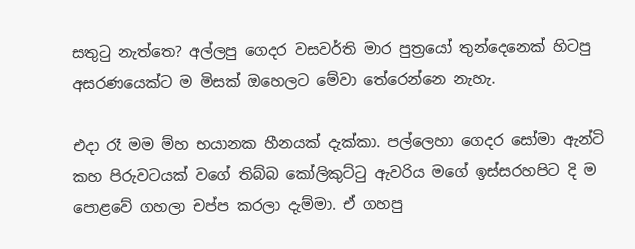සතුටු නැත්තෙ? අල්ලපු ගෙදර වසවර්ති මාර පුත්‍රයෝ තුන්දෙනෙක් හිටපු අසරණයෙක්ට ම මිසක් ඔහෙලට මේවා තේරෙන්නෙ නැහැ.

එදා රෑ මම ම්හ භයානක හීනයක් දැක්කා. පල්ලෙහා ගෙදර සෝමා ඇන්ටි කහ පිරුවටයක් වගේ තිබ්බ කෝලිකුට්ටු ඇවරිය මගේ ඉස්සරහපිට දි ම පොළවේ ගහලා චප්ප කරලා දැම්මා. ඒ ගහපු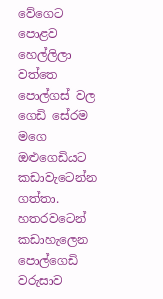වේගෙට පොළව හෙල්ලිලා වත්තෙ පොල්ගස් වල ගෙඩි සේරම මගෙ ඔළුගෙඩියට කඩාවැටෙන්න ගත්තා. හතරවටෙන් කඩාහැලෙන පොල්ගෙඩි වරුසාව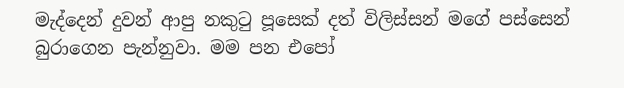මැද්දෙන් දුවන් ආපු නකුටු පූසෙක් දත් විලිස්සන් මගේ පස්සෙන් බුරාගෙන පැන්නුවා. මම පන එපෝ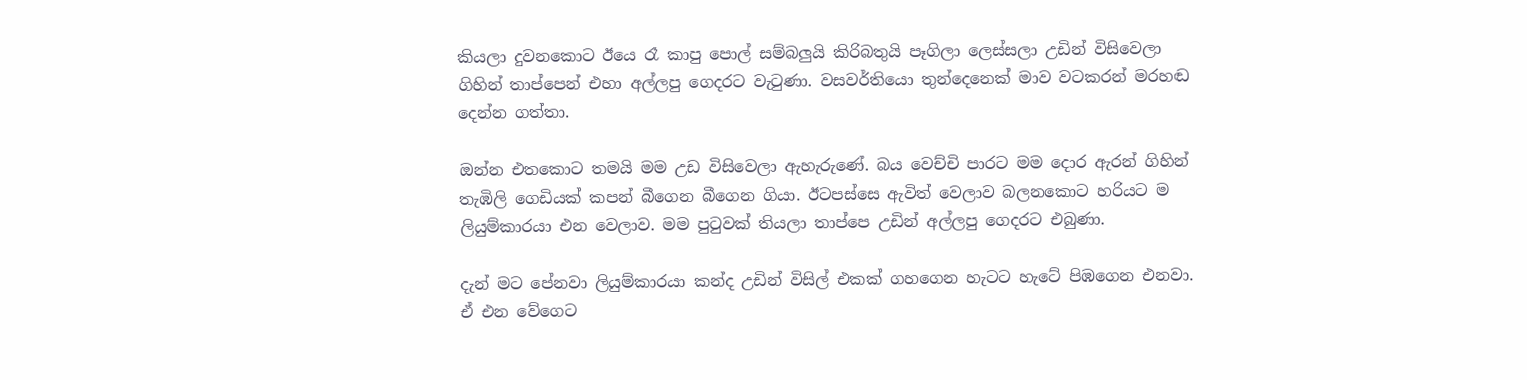කියලා දුවනකොට ඊයෙ රෑ කාපු පොල් සම්බලුයි කිරිබතුයි පෑගිලා ලෙස්සලා උඩින් විසිවෙලා ගිහින් තාප්පෙන් එහා අල්ලපු ගෙදරට වැටුණා. වසවර්තියො තුන්දෙනෙක් මාව වටකරන් මරහඬ දෙන්න ගත්තා.

ඔන්න එතකොට තමයි මම උඩ විසිවෙලා ඇහැරුණේ. බය වෙච්චි පාරට මම දොර ඇරන් ගිහින් තැඹිලි ගෙඩියක් කපන් බීගෙන බීගෙන ගියා. ඊටපස්සෙ ඇවිත් වෙලාව බලනකොට හරියට ම ලියුම්කාරයා එන වෙලාව. මම පුටුවක් තියලා තාප්පෙ උඩින් අල්ලපු ගෙදරට එබුණා.

දැන් මට පේනවා ලියුම්කාරයා කන්ද උඩින් විසිල් එකක් ගහගෙන හැටට හැටේ පිඹගෙන එනවා. ඒ එන වේගෙට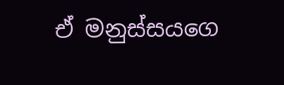ඒ මනුස්සයගෙ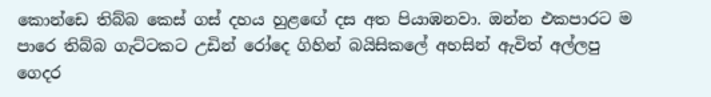කොන්ඩෙ තිබ්බ කෙස් ගස් දහය හුළඟේ දස අත පියාඹනවා. ඔන්න එකපාරට ම පාරෙ තිබ්බ ගැට්ටකට උඩින් රෝදෙ ගිහින් බයිසිකලේ අහසින් ඇවිත් අල්ලපු ගෙදර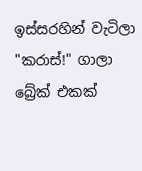ඉස්සරහින් වැටිලා "කරාස්!" ගාලා බ්‍රේක් එකක්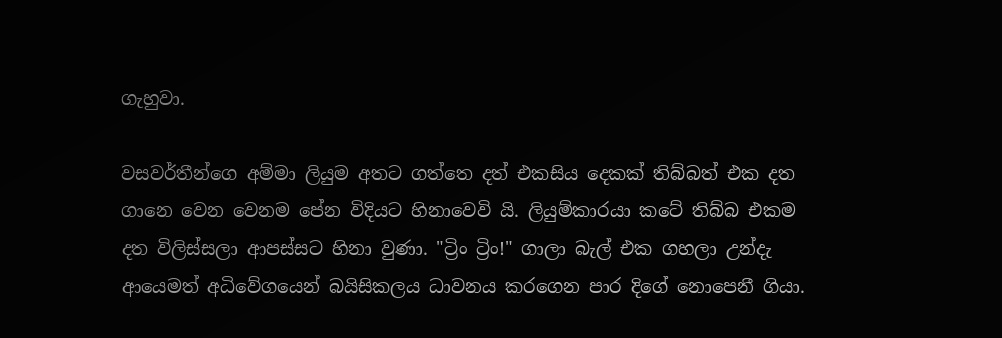ගැහුවා.

වසවර්තීන්ගෙ අම්මා ලියුම අතට ගත්තෙ දත් එකසිය දෙකක් තිබ්බත් එක දත ගානෙ වෙන වෙනම පේන විදියට හිනාවෙවි යි. ලියුම්කාරයා කටේ තිබ්බ එකම දත විලිස්සලා ආපස්සට හිනා වුණා. "ට්‍රිං ට්‍රිං!" ගාලා බැල් එක ගහලා උන්දැ ආයෙමත් අධිවේගයෙන් බයිසිකලය ධාවනය කරගෙන පාර දිගේ නොපෙනී ගියා.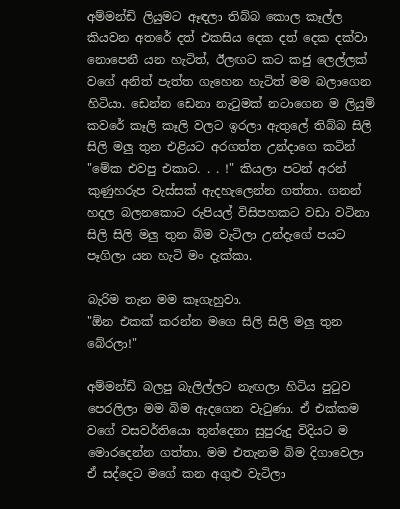අම්මන්ඩි ලියුමට ඈඳලා තිබ්බ කොල කෑල්ල කියවන අතරේ දත් එකසිය දෙක දත් දෙක දක්වා නොපෙනී යන හැටිත්, ඊලඟට කට කජු ලෙල්ලක් වගේ අනිත් පැත්ත ගැහෙන හැටිත් මම බලාගෙන හිටියා. ඩෙන්න ඩෙනා නැටුමක් නටාගෙන ම ලියුම් කවරේ කෑලි කෑලි වලට ඉරලා ඇතුලේ තිබ්බ සිලි සිලි මලු තුන එළියට අරගත්ත උන්දාගෙ කටින් "මේක එවපු එකාට. . . !" කියලා පටන් අරන් කුණුහරුප වැස්සක් ඇදහැලෙන්න ගත්තා. ගනන් හදල බලනකොට රුපියල් විසිපහකට වඩා වටිනා සිලි සිලි මලු තුන බිම වැටිලා උන්දැගේ පයට පෑගිලා යන හැටි මං දැක්කා.

බැරිම තැන මම කෑගැහුවා.
"ඕන එකක් කරන්න මගෙ සිලි සිලි මලු තුන බේරලා!"

අම්මන්ඩි බලපු බැලිල්ලට නැඟලා හිටිය පුටුව පෙරලිලා මම බිම ඇදගෙන වැටුණා. ඒ එක්කම වගේ වසවර්තියො තුන්දෙනා සුපුරුදු විදියට ම මොරදෙන්න ගත්තා. මම එතැනම බිම දිගාවෙලා ඒ සද්දෙට මගේ කන අගුළු වැටිලා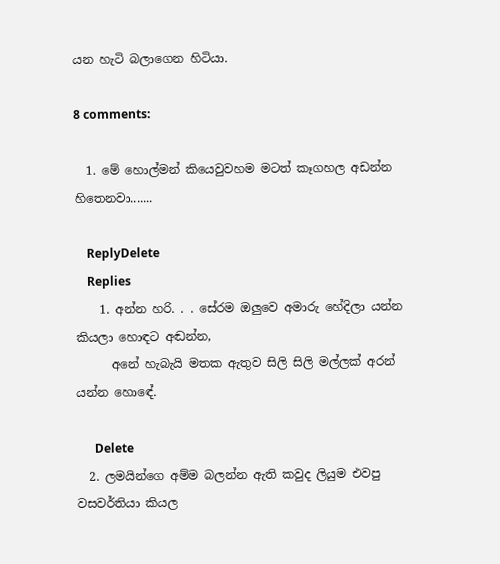යන හැටි බලාගෙන හිටියා.

8 comments:

  1. මේ හොල්මන් කියෙවුවහම මටත් කෑගහල අඩන්න හිතෙනවා.......

    ReplyDelete
    Replies
    1. අන්න හරි. . . සේරම ඔලුවෙ අමාරු හේදිලා යන්න කියලා හොඳට අඬන්න,
      අනේ හැබැයි මතක ඇතුව සිලි සිලි මල්ලක් අරන් යන්න හොඳේ.

      Delete
  2. ලමයින්ගෙ අම්ම බලන්න ඇති කවුද ලියුම එවපු වසවර්තියා කියල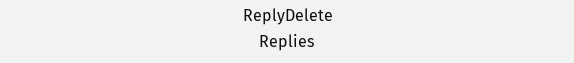ReplyDelete
    Replies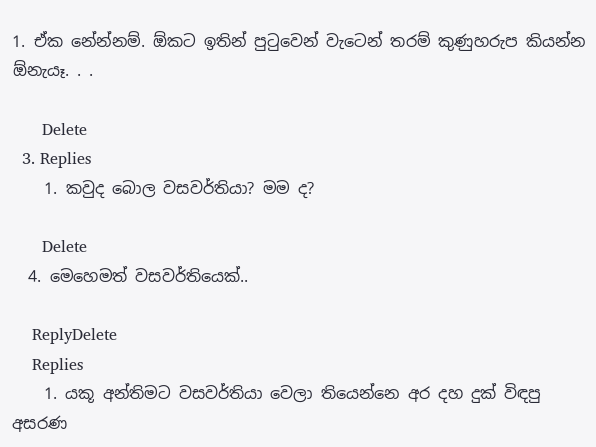1. ඒක නේන්නම්. ඕකට ඉතින් පුටුවෙන් වැටෙන් තරම් කුණුහරුප කියන්න ඕනැයෑ. . .

      Delete
  3. Replies
    1. කවුද බොල වසවර්තියා? මම ද?

      Delete
  4. මෙහෙමත් වසවර්තියෙක්..

    ReplyDelete
    Replies
    1. යකූ අන්තිමට වසවර්තියා වෙලා තියෙන්නෙ අර දහ දුක් විඳපු අසරණ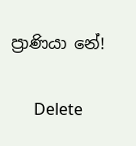ප්‍රාණියා නේ!

      Delete